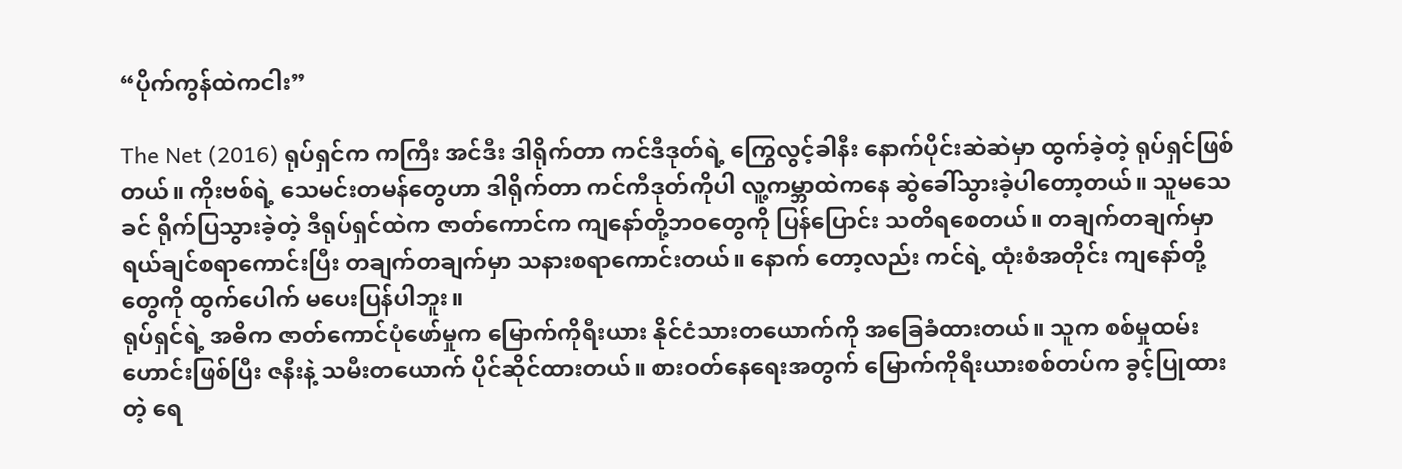“ပိုက်ကွန်ထဲကငါး”

The Net (2016) ရုပ်ရှင်က ကကြီး အင်ဒီး ဒါရိုက်တာ ကင်ဒီဒုတ်ရဲ့ ကြွေလွင့်ခါနီး နောက်ပိုင်းဆဲဆဲမှာ ထွက်ခဲ့တဲ့ ရုပ်ရှင်ဖြစ်တယ်။ ကိုးဗစ်ရဲ့ သေမင်းတမန်တွေဟာ ဒါရိုက်တာ ကင်ကီဒုတ်ကိုပါ လူ့ကမ္ဘာထဲကနေ ဆွဲခေါ်သွားခဲ့ပါတော့တယ်။ သူမသေခင် ရိုက်ပြသွားခဲ့တဲ့ ဒီရုပ်ရှင်ထဲက ဇာတ်ကောင်က ကျနော်တို့ဘဝတွေကို ပြန်ပြောင်း သတိရစေတယ်။ တချက်တချက်မှာ ရယ်ချင်စရာကောင်းပြီး တချက်တချက်မှာ သနားစရာကောင်းတယ်။ နောက် တော့လည်း ကင်ရဲ့ ထုံးစံအတိုင်း ကျနော်တို့တွေကို ထွက်ပေါက် မပေးပြန်ပါဘူး။
ရုပ်ရှင်ရဲ့ အဓိက ဇာတ်ကောင်ပုံဖော်မှုက မြောက်ကိုရီးယား နိုင်ငံသားတယောက်ကို အခြေခံထားတယ်။ သူက စစ်မှုထမ်းဟောင်းဖြစ်ပြီး ဇနီးနဲ့ သမီးတယောက် ပိုင်ဆိုင်ထားတယ်။ စားဝတ်နေရေးအတွက် မြောက်ကိုရီးယားစစ်တပ်က ခွင့်ပြုထားတဲ့ ရေ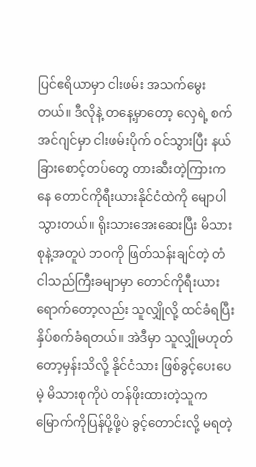ပြင်ဧရိယာမှာ ငါးဖမ်း အသက်မွေးတယ်။ ဒီလိုနဲ့ တနေ့မှာတော့ လှေရဲ့ စက်အင်ဂျင်မှာ ငါးဖမ်းပိုက် ဝင်သွားပြီး နယ်ခြားစောင့်တပ်တွေ တားဆီးတဲ့ကြားကနေ တောင်ကိုရီးယားနိုင်ငံထဲကို မျောပါသွားတယ်။ ရိုးသားအေးဆေးပြီး မိသားစုနဲ့အတူပဲ ဘဝကို ဖြတ်သန်းချင်တဲ့ တံငါသည်ကြီးခမျာမှာ တောင်ကိုရီးယားရောက်တော့လည်း သူလျှိုလို့ ထင်ခံရပြီး နှိပ်စက်ခံရတယ်။ အဲဒီမှာ သူလျှိုမဟုတ်တော့မှန်းသိလို့ နိုင်ငံသား ဖြစ်ခွင့်ပေးပေမဲ့ မိသားစုကိုပဲ တန်ဖိုးထားတဲ့သူက မြောက်ကိုပြန်ပို့ဖို့ပဲ ခွင့်တောင်းလို့ မရတဲ့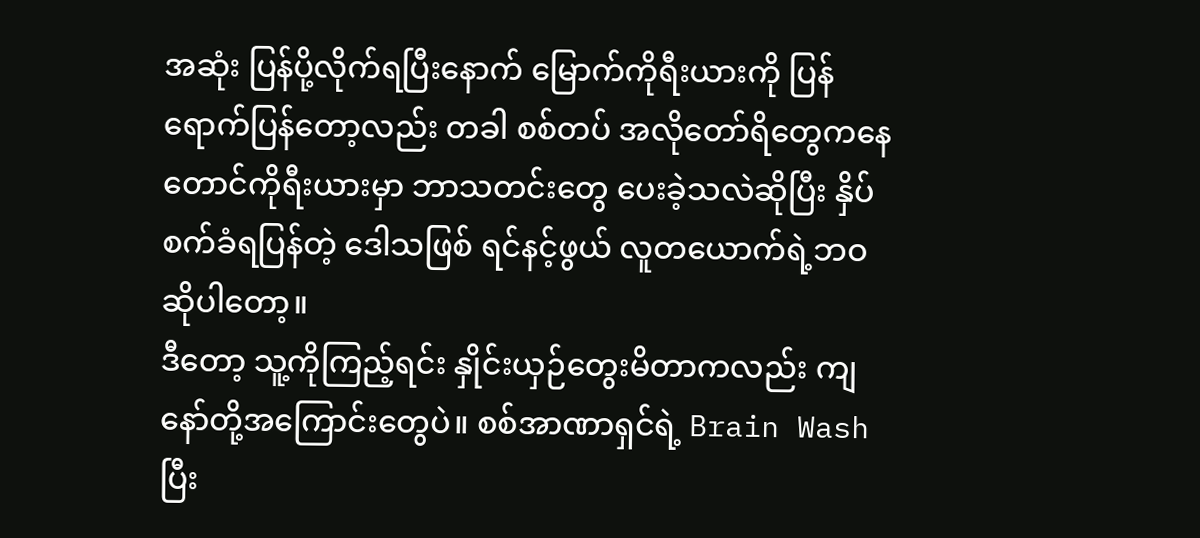အဆုံး ပြန်ပို့လိုက်ရပြီးနောက် မြောက်ကိုရီးယားကို ပြန်ရောက်ပြန်တော့လည်း တခါ စစ်တပ် အလိုတော်ရိတွေကနေ တောင်ကိုရီးယားမှာ ဘာသတင်းတွေ ပေးခဲ့သလဲဆိုပြီး နှိပ်စက်ခံရပြန်တဲ့ ဒေါသဖြစ် ရင်နင့်ဖွယ် လူတယောက်ရဲ့ဘဝ ဆိုပါတော့။
ဒီတော့ သူ့ကိုကြည့်ရင်း နှိုင်းယှဉ်တွေးမိတာကလည်း ကျနော်တို့အကြောင်းတွေပဲ။ စစ်အာဏာရှင်ရဲ့ Brain Wash ပြီး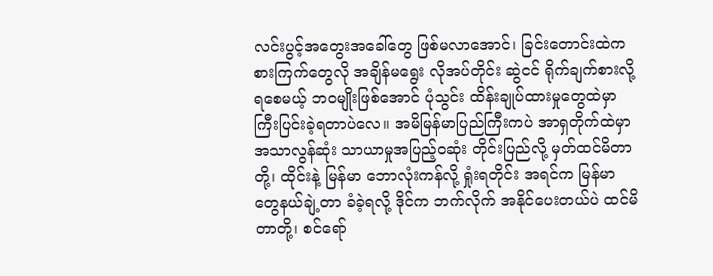လင်းပွင့်အတွေးအခေါ်တွေ ဖြစ်မလာအောင်၊ ခြင်းတောင်းထဲက စားကြက်တွေလို အချိန်မရွေး လိုအပ်တိုင်း ဆွဲငင် ရိုက်ချက်စားလို့ရစေမယ့် ဘဝမျိုးဖြစ်အောင် ပုံသွင်း ထိန်းချုပ်ထားမှုတွေထဲမှာ ကြီးပြင်းခဲ့ရတာပဲလေ။ အမိမြန်မာပြည်ကြီးကပဲ အာရှတိုက်ထဲမှာ အသာလွန်ဆုံး သာယာမှုအပြည့်ဝဆုံး တိုင်းပြည်လို့ မှတ်ထင်မိတာတို့၊ ထိုင်းနဲ့ မြန်မာ ဘောလုံးကန်လို့ ရှုံးရတိုင်း အရင်က မြန်မာတွေနယ်ချဲ့တာ ခံခဲ့ရလို့ ဒိုင်က ဘက်လိုက် အနိုင်ပေးတယ်ပဲ ထင်မိတာတို့၊ စင်ရော်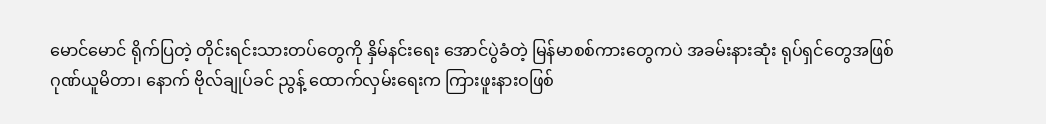မောင်မောင် ရိုက်ပြတဲ့ တိုင်းရင်းသားတပ်တွေကို နှိမ်နင်းရေး အောင်ပွဲခံတဲ့ မြန်မာစစ်ကားတွေကပဲ အခမ်းနားဆုံး ရုပ်ရှင်တွေအဖြစ် ဂုဏ်ယူမိတာ၊ နောက် ဗိုလ်ချုပ်ခင် ညွန့် ထောက်လှမ်းရေးက ကြားဖူးနားဝဖြစ်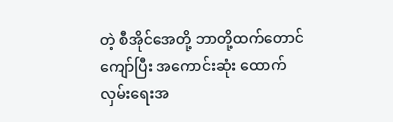တဲ့ စီအိုင်အေတို့ ဘာတို့ထက်တောင်ကျော်ပြီး အကောင်းဆုံး ထောက်လှမ်းရေးအ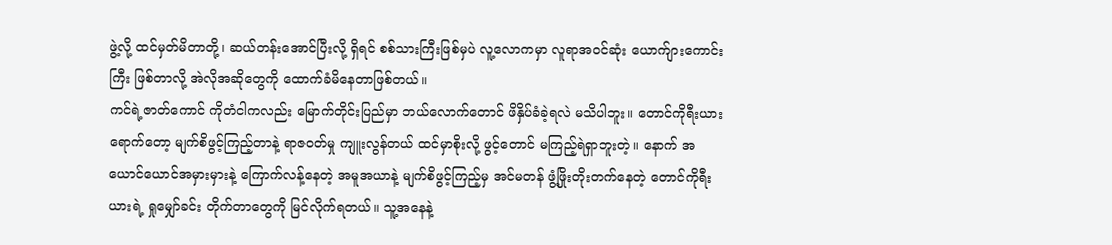ဖွဲ့လို့ ထင်မှတ်မိတာတို့၊ ဆယ်တန်းအောင်ပြီးလို့ ရှိရင် စစ်သားကြီးဖြစ်မှပဲ လူ့လောကမှာ လူရာအဝင်ဆုံး ယောက်ျားကောင်းကြီး ဖြစ်တာလို့ အဲလိုအဆိုတွေကို ထောက်ခံမိနေတာဖြစ်တယ်။
ကင်ရဲ့ဇာတ်ကောင် ကိုတံငါကလည်း မြောက်တိုင်းပြည်မှာ ဘယ်လောက်တောင် ဖိနှိပ်ခံခဲ့ရလဲ မသိပါဘူး။ တောင်ကိုရီးယားရောက်တော့ မျက်စိဖွင့်ကြည့်တာနဲ့ ရာဇဝတ်မှု ကျူးလွန်တယ် ထင်မှာစိုးလို့ ဖွင့်တောင် မကြည့်ရဲရှာဘူးတဲ့။ နောက် အယောင်ယောင်အမှားမှားနဲ့ ကြောက်လန့်နေတဲ့ အမူအယာနဲ့ မျက်စိဖွင့်ကြည့်မှ အင်မတန် ဖွံ့ဖြိုးတိုးတက်နေတဲ့ တောင်ကိုရီးယားရဲ့ ရှုမျှော်ခင်း တိုက်တာတွေကို မြင်လိုက်ရတယ်။ သူ့အနေနဲ့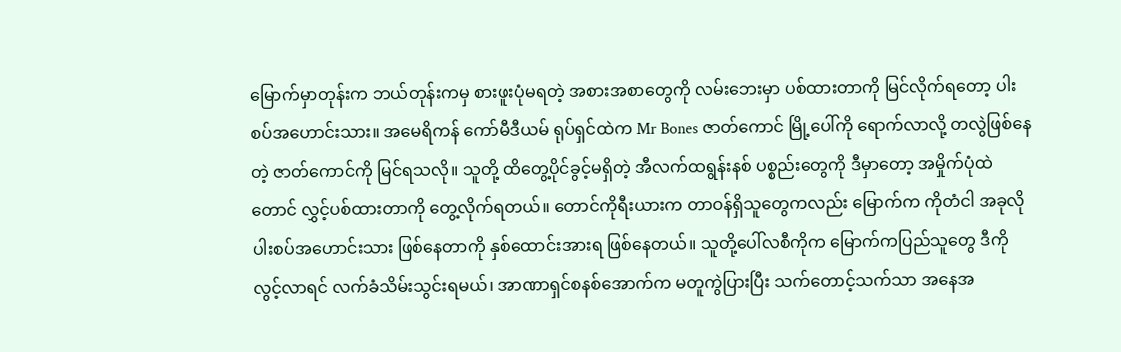မြောက်မှာတုန်းက ဘယ်တုန်းကမှ စားဖူးပုံမရတဲ့ အစားအစာတွေကို လမ်းဘေးမှာ ပစ်ထားတာကို မြင်လိုက်ရတော့ ပါးစပ်အဟောင်းသား။ အမေရိကန် ကော်မီဒီယမ် ရုပ်ရှင်ထဲက Mr Bones ဇာတ်ကောင် မြို့ပေါ်ကို ရောက်လာလို့ တလွဲဖြစ်နေတဲ့ ဇာတ်ကောင်ကို မြင်ရသလို။ သူတို့ ထိတွေ့ပိုင်ခွင့်မရှိတဲ့ အီလက်ထရွန်းနစ် ပစ္စည်းတွေကို ဒီမှာတော့ အမှိုက်ပုံထဲတောင် လွှင့်ပစ်ထားတာကို တွေ့လိုက်ရတယ်။ တောင်ကိုရီးယားက တာဝန်ရှိသူတွေကလည်း မြောက်က ကိုတံငါ အခုလို ပါးစပ်အဟောင်းသား ဖြစ်နေတာကို နှစ်ထောင်းအားရ ဖြစ်နေတယ်။ သူတို့ပေါ်လစီကိုက မြောက်ကပြည်သူတွေ ဒီကိုလွင့်လာရင် လက်ခံသိမ်းသွင်းရမယ်၊ အာဏာရှင်စနစ်အောက်က မတူကွဲပြားပြီး သက်တောင့်သက်သာ အနေအ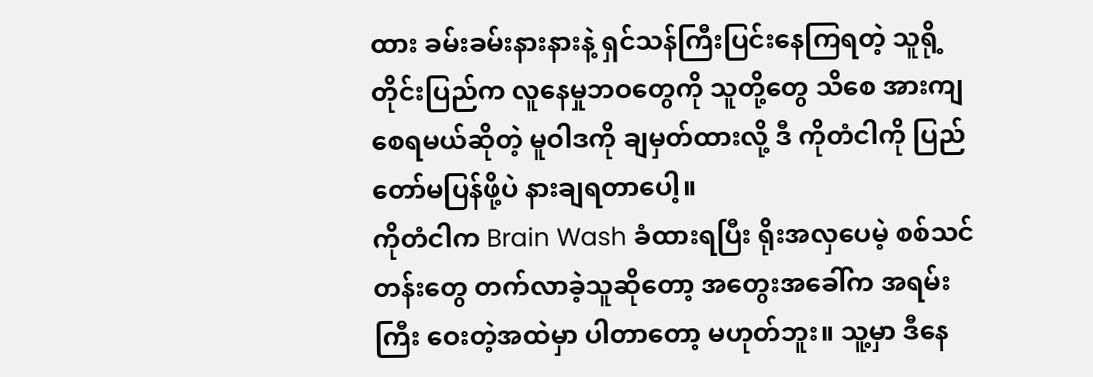ထား ခမ်းခမ်းနားနားနဲ့ ရှင်သန်ကြီးပြင်းနေကြရတဲ့ သူရို့တိုင်းပြည်က လူနေမှုဘဝတွေကို သူတို့တွေ သိစေ အားကျစေရမယ်ဆိုတဲ့ မူဝါဒကို ချမှတ်ထားလို့ ဒီ ကိုတံငါကို ပြည်တော်မပြန်ဖို့ပဲ နားချရတာပေါ့။
ကိုတံငါက Brain Wash ခံထားရပြီး ရိုးအလှပေမဲ့ စစ်သင်တန်းတွေ တက်လာခဲ့သူဆိုတော့ အတွေးအခေါ်က အရမ်းကြီး ဝေးတဲ့အထဲမှာ ပါတာတော့ မဟုတ်ဘူး။ သူ့မှာ ဒီနေ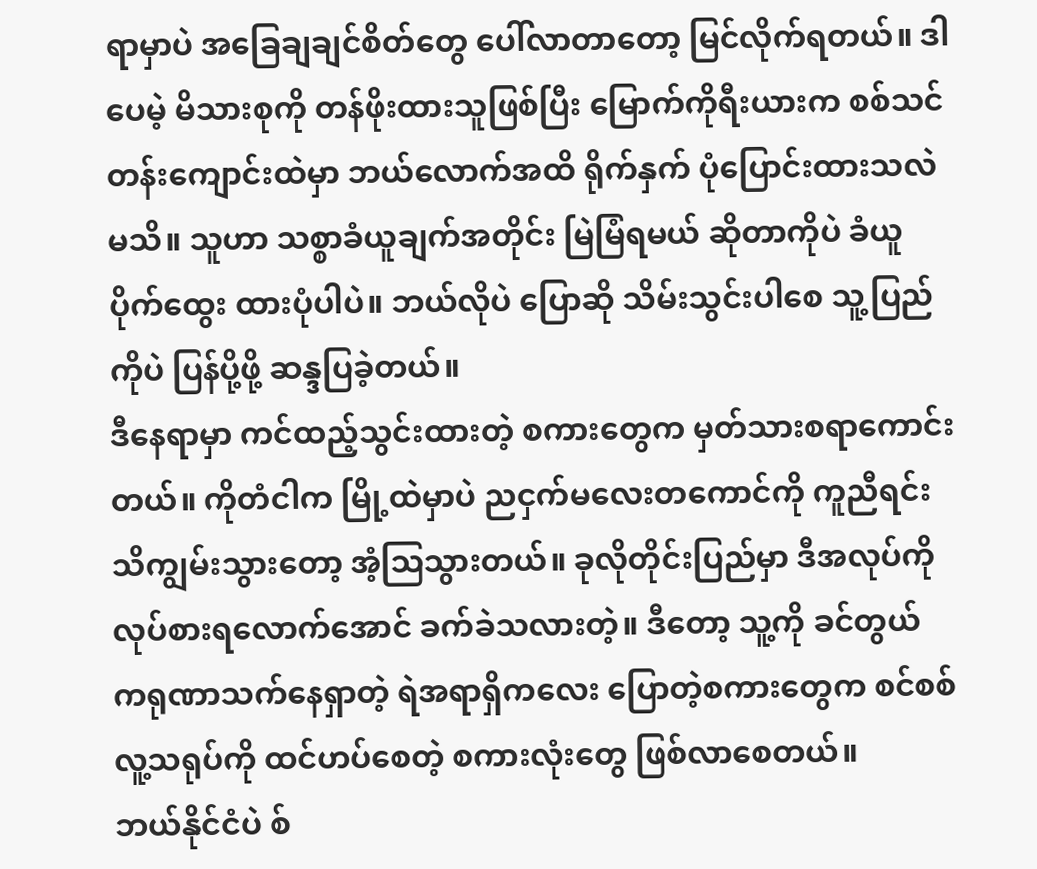ရာမှာပဲ အခြေချချင်စိတ်တွေ ပေါ်လာတာတော့ မြင်လိုက်ရတယ်။ ဒါပေမဲ့ မိသားစုကို တန်ဖိုးထားသူဖြစ်ပြီး မြောက်ကိုရီးယားက စစ်သင်တန်းကျောင်းထဲမှာ ဘယ်လောက်အထိ ရိုက်နှက် ပုံပြောင်းထားသလဲ မသိ။ သူဟာ သစ္စာခံယူချက်အတိုင်း မြဲမြံရမယ် ဆိုတာကိုပဲ ခံယူပိုက်ထွေး ထားပုံပါပဲ။ ဘယ်လိုပဲ ပြောဆို သိမ်းသွင်းပါစေ သူ့ပြည်ကိုပဲ ပြန်ပို့ဖို့ ဆန္ဒပြခဲ့တယ်။
ဒီနေရာမှာ ကင်ထည့်သွင်းထားတဲ့ စကားတွေက မှတ်သားစရာကောင်းတယ်။ ကိုတံငါက မြို့ထဲမှာပဲ ညငှက်မလေးတကောင်ကို ကူညီရင်း သိကျွမ်းသွားတော့ အံ့ဩသွားတယ်။ ခုလိုတိုင်းပြည်မှာ ဒီအလုပ်ကို လုပ်စားရလောက်အောင် ခက်ခဲသလားတဲ့။ ဒီတော့ သူ့ကို ခင်တွယ် ကရုဏာသက်နေရှာတဲ့ ရဲအရာရှိကလေး ပြောတဲ့စကားတွေက စင်စစ် လူ့သရုပ်ကို ထင်ဟပ်စေတဲ့ စကားလုံးတွေ ဖြစ်လာစေတယ်။
ဘယ်နိုင်ငံပဲ စ်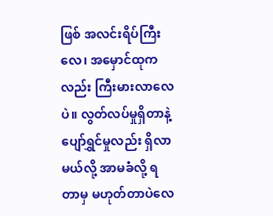ဖြစ် အလင်းရိပ်ကြီးလေ၊ အမှောင်ထုကလည်း ကြီးမားလာလေပဲ။ လွတ်လပ်မှုရှိတာနဲ့ ပျော်ရွှင်မှုလည်း ရှိလာမယ်လို့ အာမခံလို့ ရတာမှ မဟုတ်တာပဲလေ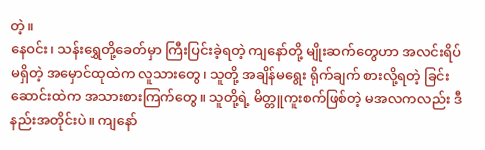တဲ့။
နေဝင်း၊ သန်းရွှေတို့ခေတ်မှာ ကြီးပြင်းခဲ့ရတဲ့ ကျနော်တို့ မျိုးဆက်တွေဟာ အလင်းရိပ်မရှိတဲ့ အမှောင်ထုထဲက လူသားတွေ၊ သူတို့ အချိန်မရွေး ရိုက်ချက် စားလို့ရတဲ့ ခြင်းဆောင်းထဲက အသားစားကြက်တွေ။ သူတို့ရဲ့ မိတ္တူကူးစက်ဖြစ်တဲ့ မအလကလည်း ဒီနည်းအတိုင်းပဲ။ ကျနော်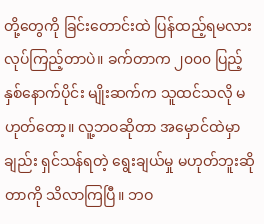တို့တွေကို ခြင်းတောင်းထဲ ပြန်ထည့်ရမလား လုပ်ကြည့်တာပဲ။ ခက်တာက ၂၀၀၀ ပြည့်နှစ်နောက်ပိုင်း မျိုးဆက်က သူထင်သလို မဟုတ်တော့။ လူ့ဘဝဆိုတာ အမှောင်ထဲမှာချည်း ရှင်သန်ရတဲ့ ရွေးချယ်မှု မဟုတ်ဘူးဆိုတာကို သိလာကြပြီ။ ဘဝ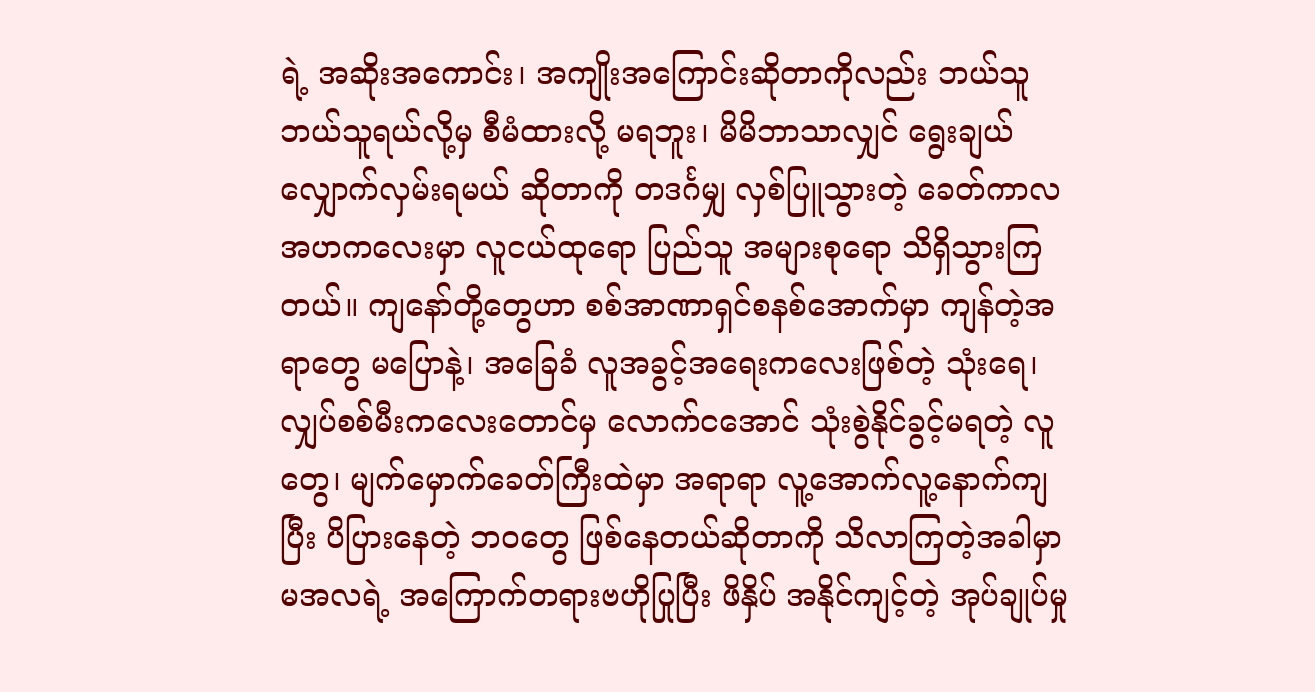ရဲ့ အဆိုးအကောင်း၊ အကျိုးအကြောင်းဆိုတာကိုလည်း ဘယ်သူ ဘယ်သူရယ်လို့မှ စီမံထားလို့ မရဘူး၊ မိမိဘာသာလျှင် ရွေးချယ် လျှောက်လှမ်းရမယ် ဆိုတာကို တဒင်္ဂမျှ လှစ်ပြူသွားတဲ့ ခေတ်ကာလ အဟကလေးမှာ လူငယ်ထုရော ပြည်သူ အများစုရော သိရှိသွားကြတယ်။ ကျနော်တို့တွေဟာ စစ်အာဏာရှင်စနစ်အောက်မှာ ကျန်တဲ့အရာတွေ မပြောနဲ့၊ အခြေခံ လူအခွင့်အရေးကလေးဖြစ်တဲ့ သုံးရေ၊ လျှပ်စစ်မီးကလေးတောင်မှ လောက်ငအောင် သုံးစွဲနိုင်ခွင့်မရတဲ့ လူတွေ၊ မျက်မှောက်ခေတ်ကြီးထဲမှာ အရာရာ လူ့အောက်လူ့နောက်ကျပြီး ပိပြားနေတဲ့ ဘဝတွေ ဖြစ်နေတယ်ဆိုတာကို သိလာကြတဲ့အခါမှာ မအလရဲ့ အကြောက်တရားဗဟိုပြုပြီး ဖိနှိပ် အနိုင်ကျင့်တဲ့ အုပ်ချုပ်မှု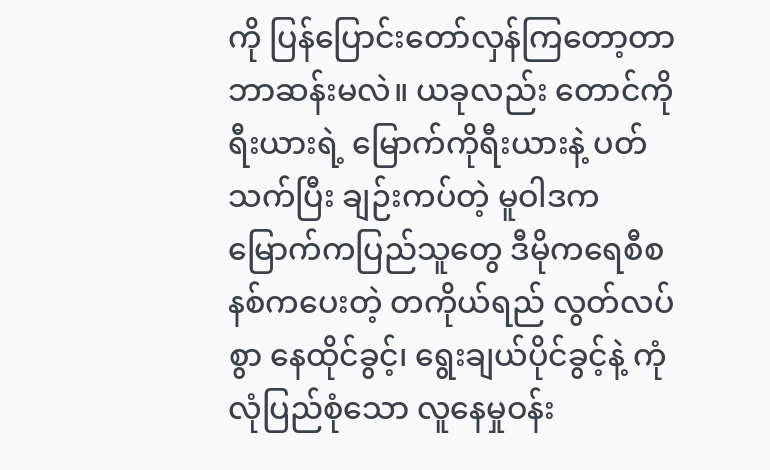ကို ပြန်ပြောင်းတော်လှန်ကြတော့တာ ဘာဆန်းမလဲ။ ယခုလည်း တောင်ကိုရီးယားရဲ့ မြောက်ကိုရီးယားနဲ့ ပတ်သက်ပြီး ချဉ်းကပ်တဲ့ မူဝါဒက မြောက်ကပြည်သူတွေ ဒီမိုကရေစီစနစ်ကပေးတဲ့ တကိုယ်ရည် လွတ်လပ်စွာ နေထိုင်ခွင့်၊ ရွေးချယ်ပိုင်ခွင့်နဲ့ ကုံလုံပြည်စုံသော လူနေမှုဝန်း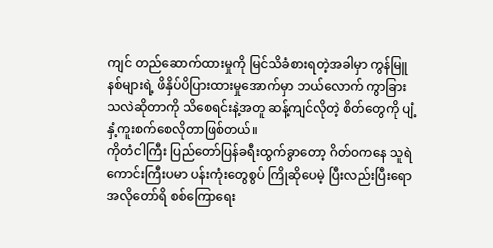ကျင် တည်ဆောက်ထားမှုကို မြင်သိခံစားရတဲ့အခါမှာ ကွန်မြူနစ်များရဲ့ ဖိနှိပ်ပိပြားထားမှုအောက်မှာ ဘယ်လောက် ကွာခြားသလဲဆိုတာကို သိစေရင်းနဲ့အတူ ဆန့်ကျင်လိုတဲ့ စိတ်တွေကို ပျံ့နှံ့ကူးစက်စေလိုတာဖြစ်တယ်။
ကိုတံငါကြီး ပြည်တော်ပြန်ခရီးထွက်ခွာတော့ ဂိတ်ဝကနေ သူရဲကောင်းကြီးပမာ ပန်းကုံးတွေစွပ် ကြိုဆိုပေမဲ့ ပြီးလည်းပြီးရော အလိုတော်ရိ စစ်ကြောရေး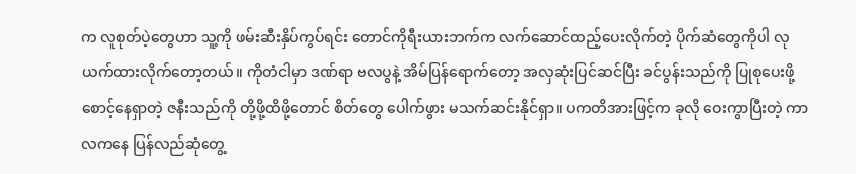က လူစုတ်ပဲ့တွေဟာ သူ့ကို ဖမ်းဆီးနှိပ်ကွပ်ရင်း တောင်ကိုရီးယားဘက်က လက်ဆောင်ထည့်ပေးလိုက်တဲ့ ပိုက်ဆံတွေကိုပါ လုယက်ထားလိုက်တော့တယ်။ ကိုတံငါမှာ ဒဏ်ရာ ဗလပွနဲ့ အိမ်ပြန်ရောက်တော့ အလှဆုံးပြင်ဆင်ပြီး ခင်ပွန်းသည်ကို ပြုစုပေးဖို့ စောင့်နေရှာတဲ့ ဇနီးသည်ကို တို့ဖို့ထိဖို့တောင် စိတ်တွေ ပေါက်ဖွား မသက်ဆင်းနိုင်ရှာ။ ပကတိအားဖြင့်က ခုလို ဝေးကွာပြီးတဲ့ ကာလကနေ ပြန်လည်ဆုံတွေ့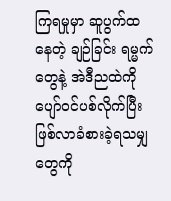ကြရမှုမှာ ဆူပွက်ထနေတဲ့ ချဉ်ခြင်း ရမ္မက်တွေနဲ့ အဲဒီညထဲကို ပျော်ဝင်ပစ်လိုက်ပြီး ဖြစ်လာခံစားခဲ့ရသမျှတွေကို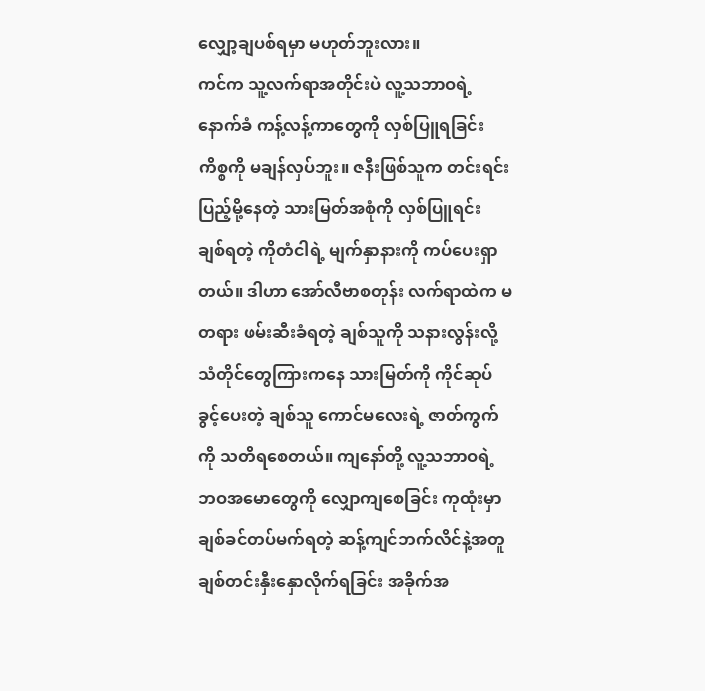လျှော့ချပစ်ရမှာ မဟုတ်ဘူးလား။
ကင်က သူ့လက်ရာအတိုင်းပဲ လူ့သဘာဝရဲ့ နောက်ခံ ကန့်လန့်ကာတွေကို လှစ်ပြူရခြင်းကိစ္စကို မချန်လှပ်ဘူး။ ဇနီးဖြစ်သူက တင်းရင်း ပြည့်မို့နေတဲ့ သားမြတ်အစုံကို လှစ်ပြူရင်း ချစ်ရတဲ့ ကိုတံငါရဲ့ မျက်နှာနားကို ကပ်ပေးရှာတယ်။ ဒါဟာ အော်လီဗာစတုန်း လက်ရာထဲက မတရား ဖမ်းဆီးခံရတဲ့ ချစ်သူကို သနားလွန်းလို့ သံတိုင်တွေကြားကနေ သားမြတ်ကို ကိုင်ဆုပ်ခွင့်ပေးတဲ့ ချစ်သူ ကောင်မလေးရဲ့ ဇာတ်ကွက်ကို သတိရစေတယ်။ ကျနော်တို့ လူ့သဘာဝရဲ့ ဘဝအမောတွေကို လျှောကျစေခြင်း ကုထုံးမှာ ချစ်ခင်တပ်မက်ရတဲ့ ဆန့်ကျင်ဘက်လိင်နဲ့အတူ ချစ်တင်းနှီးနှောလိုက်ရခြင်း အခိုက်အ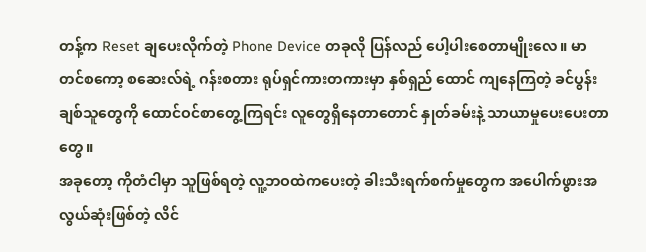တန့်က Reset ချပေးလိုက်တဲ့ Phone Device တခုလို ပြန်လည် ပေါ့ပါးစေတာမျိုးလေ။ မာတင်စကော့ စဆေးလ်ရဲ့ ဂန်းစတား ရုပ်ရှင်ကားတကားမှာ နှစ်ရှည် ထောင် ကျနေကြတဲ့ ခင်ပွန်းချစ်သူတွေကို ထောင်ဝင်စာတွေ့ကြရင်း လူတွေရှိနေတာတောင် နှုတ်ခမ်းနဲ့ သာယာမှုပေးပေးတာတွေ။
အခုတော့ ကိုတံငါမှာ သူဖြစ်ရတဲ့ လူ့ဘဝထဲကပေးတဲ့ ခါးသီးရက်စက်မှုတွေက အပေါက်ဖွားအလွယ်ဆုံးဖြစ်တဲ့ လိင်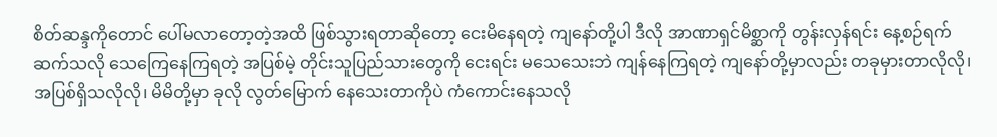စိတ်ဆန္ဒကိုတောင် ပေါ်မလာတော့တဲ့အထိ ဖြစ်သွားရတာဆိုတော့ ငေးမိနေရတဲ့ ကျနော်တို့ပါ ဒီလို အာဏာရှင်မိစ္ဆာကို တွန်းလှန်ရင်း နေ့စဉ်ရက်ဆက်သလို သေကြေနေကြရတဲ့ အပြစ်မဲ့ တိုင်းသူပြည်သားတွေကို ငေးရင်း မသေသေးဘဲ ကျန်နေကြရတဲ့ ကျနော်တို့မှာလည်း တခုမှားတာလိုလို၊ အပြစ်ရှိသလိုလို၊ မိမိတို့မှာ ခုလို လွတ်မြောက် နေသေးတာကိုပဲ ကံကောင်းနေသလို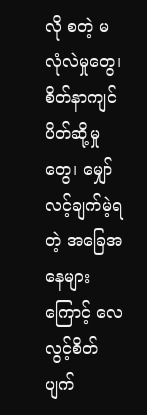လို စတဲ့ မလုံလဲမှုတွေ၊ စိတ်နာကျင် ပိတ်ဆို့မှုတွေ၊ မျှော်လင့်ချက်မဲ့ရတဲ့ အခြေအနေများကြောင့် လေလွင့်စိတ်ပျက်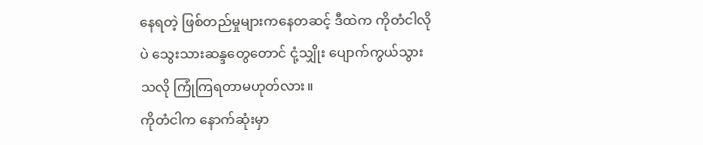နေရတဲ့ ဖြစ်တည်မှုများကနေတဆင့် ဒီထဲက ကိုတံငါလိုပဲ သွေးသားဆန္ဒတွေတောင် ငုံ့သျှိုး ပျောက်ကွယ်သွားသလို ကြုံကြရတာမဟုတ်လား။
ကိုတံငါက နောက်ဆုံးမှာ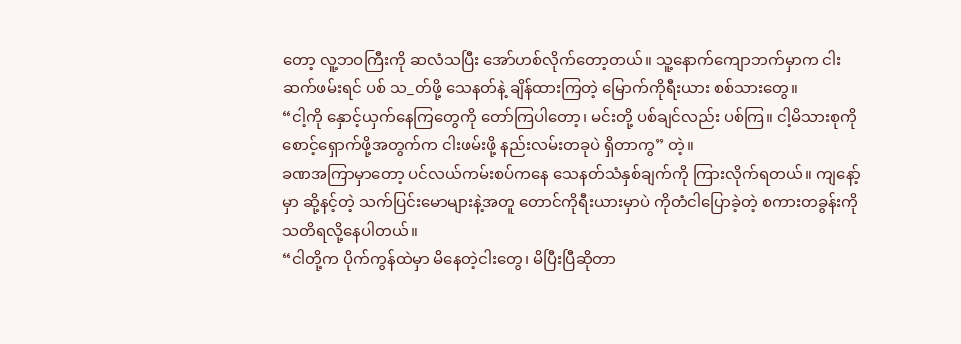တော့ လူ့ဘဝကြီးကို ဆလံသပြီး အော်ဟစ်လိုက်တော့တယ်။ သူ့နောက်ကျောဘက်မှာက ငါးဆက်ဖမ်းရင် ပစ် သ_တ်ဖို့ သေနတ်နဲ့ ချိန်ထားကြတဲ့ မြောက်ကိုရီးယား စစ်သားတွေ။
“ငါ့ကို နှောင့်ယှက်နေကြတွေကို တော်ကြပါတော့၊ မင်းတို့ ပစ်ချင်လည်း ပစ်ကြ။ ငါ့မိသားစုကို စောင့်ရှောက်ဖို့အတွက်က ငါးဖမ်းဖို့ နည်းလမ်းတခုပဲ ရှိတာကွ” တဲ့။
ခဏအကြာမှာတော့ ပင်လယ်ကမ်းစပ်ကနေ သေနတ်သံနှစ်ချက်ကို ကြားလိုက်ရတယ်။ ကျနော့်မှာ ဆို့နင့်တဲ့ သက်ပြင်းမောများနဲ့အတူ တောင်ကိုရီးယားမှာပဲ ကိုတံငါပြောခဲ့တဲ့ စကားတခွန်းကို သတိရလို့နေပါတယ်။
“ငါတို့က ပိုက်ကွန်ထဲမှာ မိနေတဲ့ငါးတွေ၊ မိပြီးပြီဆိုတာ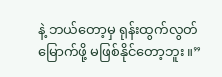နဲ့ ဘယ်တော့မှ ရုန်းထွက်လွတ်မြောက်ဖို့ မဖြစ်နိုင်တော့ဘူး။”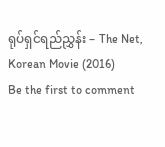ရုပ်ရှင်ရည်ညွှန်း – The Net, Korean Movie (2016)
Be the first to comment